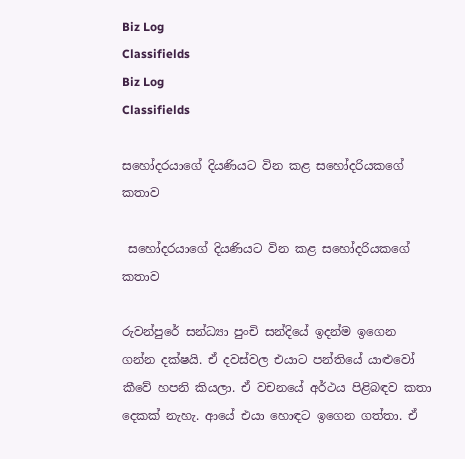Biz Log
Classifields
Biz Log
Classifields

සහෝදරයාගේ දියණියට වින කළ සහෝදරියකගේ කතාව

 සහෝදරයාගේ දියණියට වින කළ සහෝදරියකගේ කතාව

රුවන්පුරේ සන්ධ්‍යා පුංචි සන්දියේ ඉදන්ම ඉගෙන ගන්න දක්ෂයි. ඒ දවස්වල එයාට පන්තියේ යාළුවෝ කීවේ හපනි කියලා. ඒ වචනයේ අර්ථය පිළිබඳව කතා දෙකක් නැහැ. ආයේ එයා හොඳට ඉගෙන ගත්තා. ඒ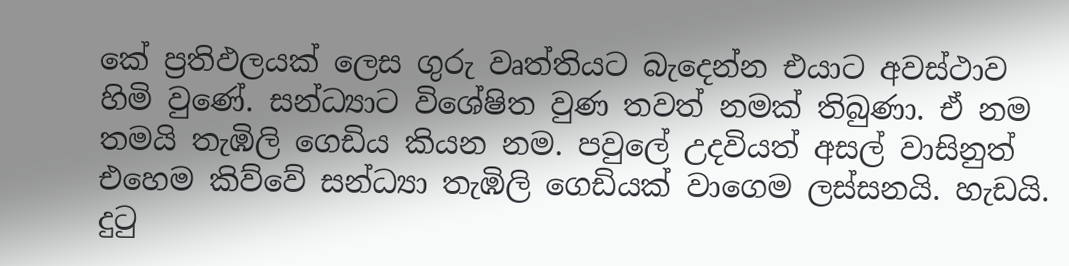කේ ප්‍රතිඵලයක් ලෙස ගුරු වෘත්තියට බැදෙන්න එයාට අවස්ථාව හිමි වුණේ. සන්ධ්‍යාට විශේෂිත වුණ තවත් නමක් තිබුණා. ඒ නම තමයි තැඹිලි ගෙඩිය කියන නම. පවුලේ උදවියත් අසල් වාසිනුත් එහෙම කිව්වේ සන්ධ්‍යා තැඹිලි ගෙඩියක් වාගෙම ලස්සනයි. හැඩයි. දුටු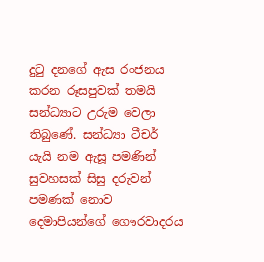දුටු දනගේ ඇස රංජනය කරන රූසපුවක් තමයි සන්ධ්‍යාට උරුම වෙලා තිබුණේ. සන්ධ්‍යා ටීචර් යැයි නම ඇසූ පමණින් සුවහසක් සිසු දරුවන් පමණක් නොව දෙමාපියන්ගේ ගෞරවාදරය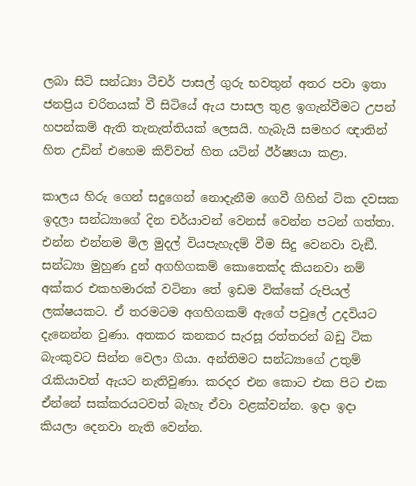ලබා සිටි සන්ධ්‍යා ටීචර් පාසල් ගුරු භවතුන් අතර පවා ඉතා ජනප්‍රිය චරිතයක් වී සිටියේ ඇය පාසල තුළ ඉගැන්වීමට උපන් හපන්කම් ඇති තැනැත්තියක් ලෙසයි. හැබැයි සමහර ඥාතින් හිත උඩින් එහෙම කිව්වත් හිත යටින් ඊර්ෂ්‍යයා කළා.

කාලය හිරු ගෙන් සදුගෙන් නොදැනීම ගෙවී ගිහින් ටික දවසක ඉදලා සන්ධ්‍යාගේ දින චර්යාවන් වෙනස් වෙන්න පටන් ගත්තා. එන්න එන්නම මිල මුදල් වියපැහැදම් වීම සිදු වෙනවා වැඞී. සන්ධ්‍යා මුහුණ දුන් අගහිගකම් කොතෙක්ද කියනවා නම් අක්කර එකහමාරක් වටිනා තේ ඉඩම වික්කේ රුපියල් ලක්ෂයකට. ඒ තරමටම අගහිගකම් ඇගේ පවුලේ උදවියට දැනෙන්න වුණා. අතකර කනකර සැරසූ රත්තරන් බඩු ටික බැංකුවට සින්න වෙලා ගියා. අන්තිමට සන්ධ්‍යාගේ උතුම් රැකියාවත් ඇයට නැතිවුණා. කරදර එන කොට එක පිට එක ඒන්නේ සක්කරයටවත් බැහැ ඒවා වළක්වන්න. ඉදා ඉදා කියලා දෙනවා නැති වෙන්න.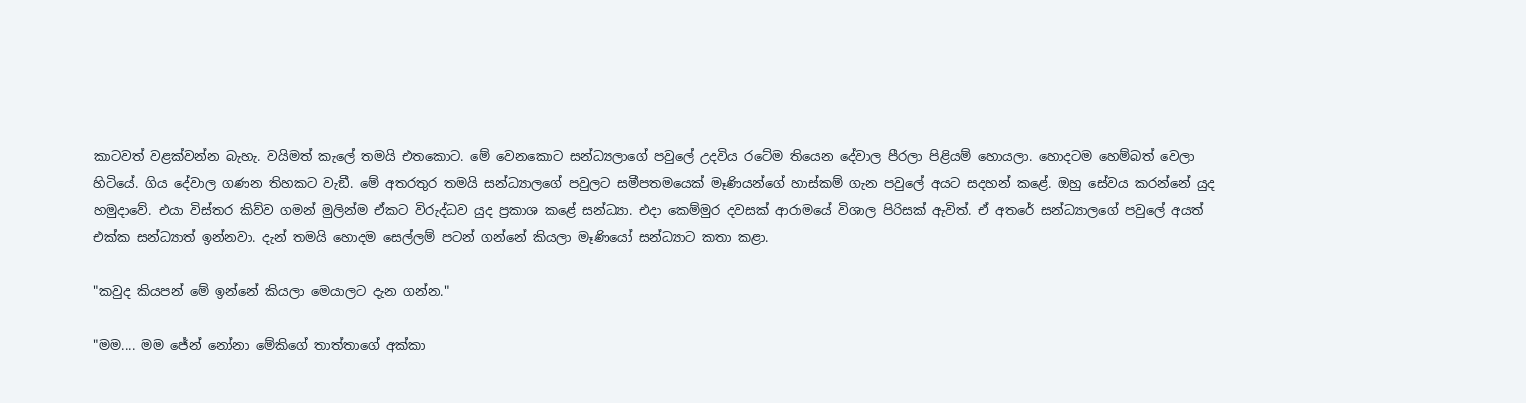කාටවත් වළක්වන්න බැහැ. වයිමත් කැලේ තමයි එතකොට. මේ වෙනකොට සන්ධ්‍යලාගේ පවුලේ උදවිය රටේම තියෙන දේවාල පීරලා පිළියම් හොයලා. හොදටම හෙම්බත් වෙලා හිටියේ. ගිය දේවාල ගණන තිහකට වැඞී. මේ අතරතුර තමයි සන්ධ්‍යාලගේ පවුලට සමීපතමයෙක් මෑණියන්ගේ හාස්කම් ගැන පවුලේ අයට සදහන් කළේ. ඔහු සේවය කරන්නේ යුද හමුදාවේ. එයා විස්තර කිව්ව ගමන් මුලින්ම ඒකට විරුද්ධව යුද ප්‍රකාශ කළේ සන්ධ්‍යා. එදා කෙම්මුර දවසක් ආරාමයේ විශාල පිරිසක් ඇවිත්. ඒ අතරේ සන්ධ්‍යාලගේ පවුලේ අයත් එක්ක සන්ධ්‍යාත් ඉන්නවා. දැන් තමයි හොදම සෙල්ලම් පටන් ගන්නේ කියලා මෑණියෝ සන්ධ්‍යාට කතා කළා.

"කවුද කියපන් මේ ඉන්නේ කියලා මෙයාලට දැන ගන්න."

"මම.... මම ජේන් නෝනා මේකිගේ තාත්තාගේ අක්කා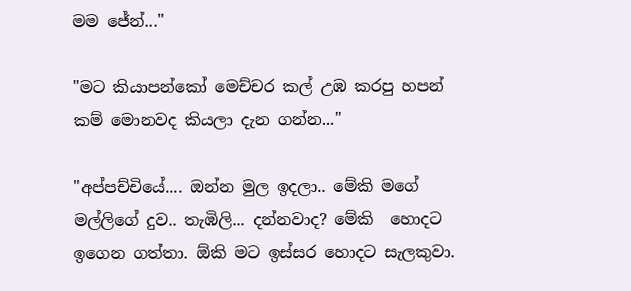මම ජේන්..."

"මට කියාපන්කෝ මෙච්චර කල් උඹ කරපු හපන් කම් මොනවද කියලා දැන ගන්න..."

"අප්පච්චියේ.... ඔන්න මුල ඉදලා.. මේකි මගේ මල්ලිගේ දුව.. තැඹිලි... දන්නවාද? මේකි  හොදට ඉගෙන ගත්තා. ඕකි මට ඉස්සර හොදට සැලකුවා.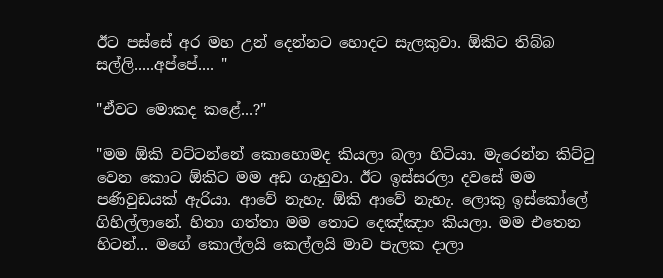ඊට පස්සේ අර මහ උන් දෙන්නට හොදට සැලකුවා. ඕකිට තිබ්බ සල්ලි.....අප්පේ.... "

"ඒවට මොකද කළේ...?"

"මම ඕකි වට්ටන්නේ කොහොමද කියලා බලා හිටියා. මැරෙන්න කිට්ටු වෙන කොට ඕකිට මම අඩ ගැහුවා. ඊට ඉස්සරලා දවසේ මම පණිවුඩයක් ඇරියා. ආවේ නැහැ. ඕකි ආවේ නැහැ. ලොකු ඉස්කෝලේ ගිහිල්ලානේ. හිතා ගත්තා මම තොට දෙඤ්ඤාං කියලා. මම එතෙන හිටන්... මගේ කොල්ලයි කෙල්ලයි මාව පැලක දාලා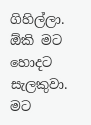ගිහිල්ලා. ඕකි මට හොදට සැලකුවා. මට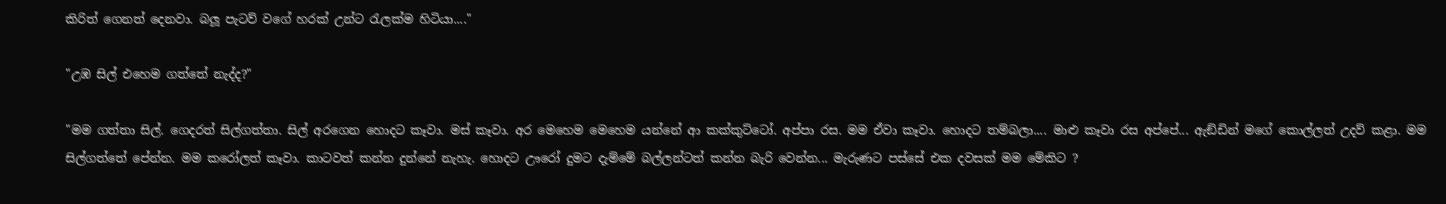කිරිත් ගෙනත් දෙනවා. බලූ පැටව් වගේ හරක් උන්ට රැලක්ම හිටියා...."

"උඹ සිල් එහෙම ගත්තේ නැද්ද?"

"මම ගත්තා සිල්. ගෙදරත් සිල්ගත්තා. සිල් අරගෙන හොදට කෑවා. මස් කෑවා. අර මෙහෙම මෙහෙම යන්නේ ආ කක්කුට්ටෝ. අප්පා රස. මම ඒවා කෑවා. හොදට තම්බලා.... මාළු කෑවා රස අප්පේ... ඇඞ්ඩින් මගේ කොල්ලත් උදව් කළා. මම සිල්ගත්තේ පේන්න. මම කරෝලත් කෑවා. කාටවත් කන්න දුන්නේ නැහැ. හොදට ඌරෝ දුමට දැම්මේ බල්ලන්ටත් කන්න බැරි වෙන්න... මැරුණට පස්සේ එක දවසක් මම මේකිට ?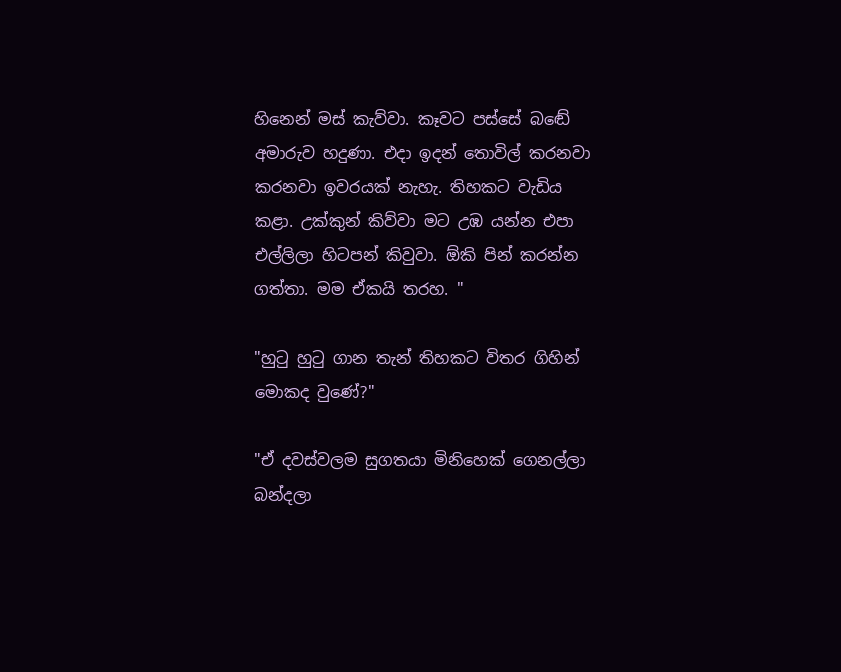හිනෙන් මස් කැව්වා. කෑවට පස්සේ බඬේ අමාරුව හදුණා. එදා ඉදන් තොවිල් කරනවා කරනවා ඉවරයක් නැහැ. තිහකට වැඩිය කළා. උක්කුන් කිව්වා මට උඹ යන්න එපා එල්ලිලා හිටපන් කිවුවා. ඕකි පින් කරන්න ගත්තා. මම ඒකයි තරහ. "

"හුටු හුටු ගාන තැන් තිහකට විතර ගිහින් මොකද වුණේ?"

"ඒ දවස්වලම සුගතයා මිනිහෙක් ගෙනල්ලා බන්දලා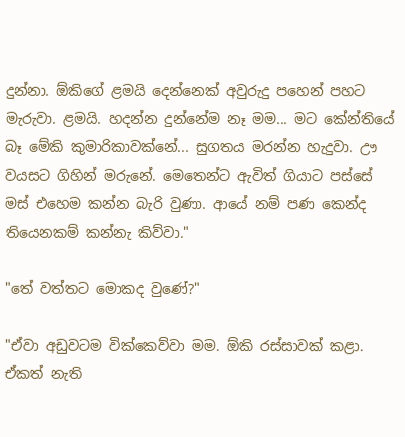දුන්නා. ඕකිගේ ළමයි දෙන්නෙක් අවුරුදු පහෙන් පහට මැරුවා. ළමයි. හදන්න දුන්නේම නෑ මම... මට කේන්තියේ බෑ මේකි කුමාරිකාවක්නේ... සුගතය මරන්න හැදුවා. ඌ වයසට ගිහින් මරුනේ. මෙතෙන්ට ඇවිත් ගියාට පස්සේ මස් එහෙම කන්න බැරි වුණා. ආයේ නම් පණ කෙන්ද තියෙනකම් කන්නැ කිව්වා."

"තේ වත්තට මොකද වුණේ?"

"ඒවා අඩුවටම වික්කෙව්වා මම. ඕකි රස්සාවක් කළා. ඒකත් නැති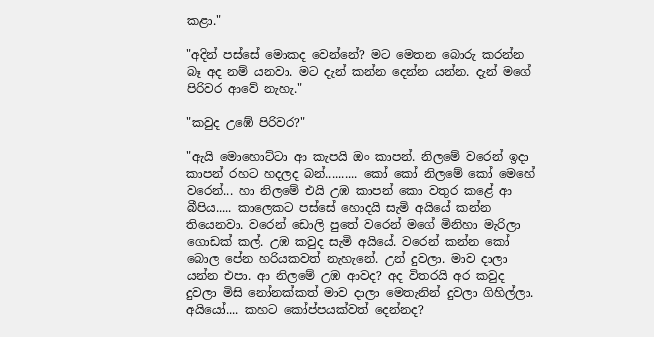කළා."

"අදින් පස්සේ මොකද වෙන්නේ? මට මෙතන බොරු කරන්න බෑ අද නම් යනවා. මට දැන් කන්න දෙන්න යන්න. දැන් මගේ පිරිවර ආවේ නැහැ."

"කවුද උඹේ පිරිවර?"

"ඇයි මොහොට්ටා ආ කැපයි ඔං කාපන්. නිලමේ වරෙන් ඉදා කාපන් රහට හදලද බන්.......... කෝ කෝ නිලමේ කෝ මෙහේ වරෙන්... හා නිලමේ එයි උඹ කාපන් කො වතුර කළේ ආ බීපිය..... කාලෙකට පස්සේ හොදයි සැමි අයියේ කන්න තියෙනවා. වරෙන් ඩොලි පුතේ වරෙන් මගේ මිනිහා මැරිලා ගොඩක් කල්. උඹ කවුද සැමි අයියේ. වරෙන් කන්න කෝ බොල පේන හරියකවත් නැහැනේ. උන් දුවලා. මාව දාලා යන්න එපා. ආ නිලමේ උඹ ආවද? අද විතරයි අර කවුද දුවලා මිසි නෝනක්කත් මාව දාලා මෙතැනින් දුවලා ගිහිල්ලා. අයියෝ.... කහට කෝප්පයක්වත් දෙන්නද?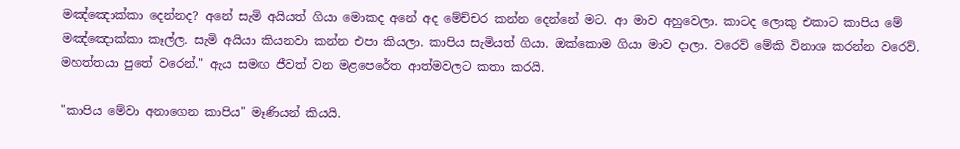මඤ්ඤොක්කා දෙන්නද? අනේ සැමි අයියත් ගියා මොකද අනේ අද මේච්චර කන්න දෙන්නේ මට. ආ මාව අහුවෙලා. කාටද ලොකු එකාට කාපිය මේ මඤ්ඤොක්කා කෑල්ල. සැමි අයියා කියනවා කන්න එපා කියලා. කාපිය සැමියත් ගියා. ඔක්කොම ගියා මාව දාලා. වරෙව් මේකි විනාශ කරන්න වරෙව්. මහත්තයා පුතේ වරෙන්." ඇය සමඟ ජීවත් වන මළපෙරේත ආත්මවලට කතා කරයි.

"කාපිය මේවා අනාගෙන කාපිය" මෑණියන් කියයි.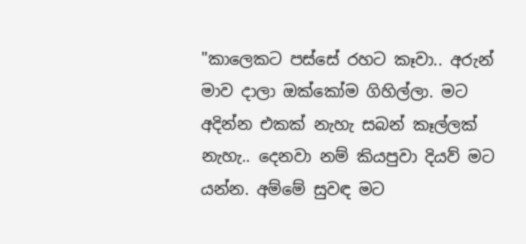"කාලෙකට පස්සේ රහට කෑවා.. අරුන් මාව දාලා ඔක්කෝම ගිහිල්ලා. මට අදින්න එකක් නැහැ සබන් කෑල්ලක් නැහැ.. දෙනවා නම් කියපුවා දියව් මට යන්න. අම්මේ සුවඳ මට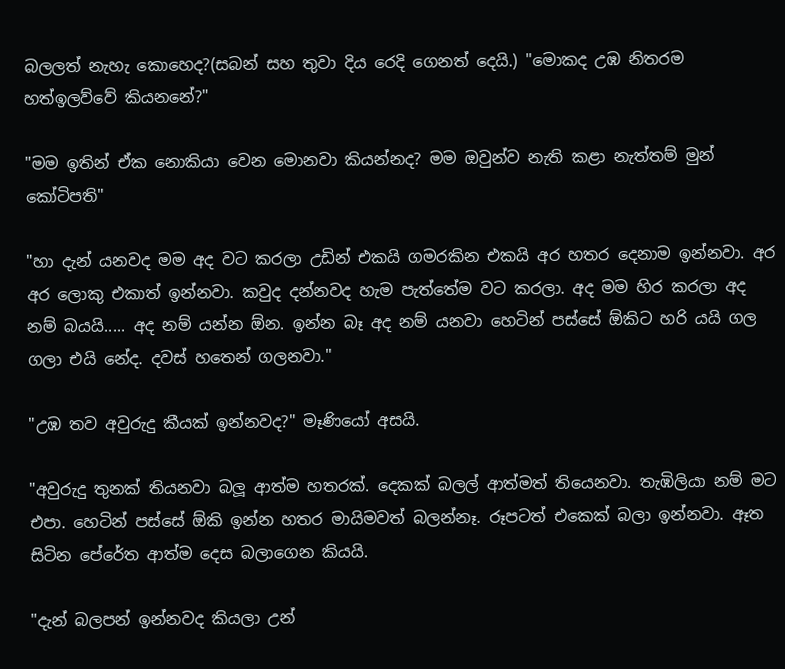බලලත් නැහැ කොහෙද?(සබන් සහ තුවා දිය රෙදි ගෙනත් දෙයි.) "මොකද උඹ නිතරම හත්ඉලව්වේ කියනනේ?"

"මම ඉතින් ඒක නොකියා වෙන මොනවා කියන්නද? මම ඔවුන්ව නැති කළා නැත්තම් මුන් කෝටිපති"

"හා දැන් යනවද මම අද වට කරලා උඩින් එකයි ගමරකින එකයි අර හතර දෙනාම ඉන්නවා. අර අර ලොකු එකාත් ඉන්නවා. කවුද දන්නවද හැම පැත්තේම වට කරලා. අද මම හිර කරලා අද නම් බයයි..... අද නම් යන්න ඕන. ඉන්න බෑ අද නම් යනවා හෙටින් පස්සේ ඕකිට හරි යයි ගල ගලා එයි නේද. දවස් හතෙන් ගලනවා."

"උඹ තව අවුරුදු කීයක් ඉන්නවද?" මෑණියෝ අසයි.

"අවුරුදු තුනක් තියනවා බලූ ආත්ම හතරක්. දෙකක් බලල් ආත්මත් තියෙනවා. තැඹිලියා නම් මට එපා. හෙටින් පස්සේ ඕකි ඉන්න හතර මායිමවත් බලන්නෑ. රූපටත් එකෙක් බලා ඉන්නවා. ඈත සිටින පේරේත ආත්ම දෙස බලාගෙන කියයි.

"දැන් බලපන් ඉන්නවද කියලා උන්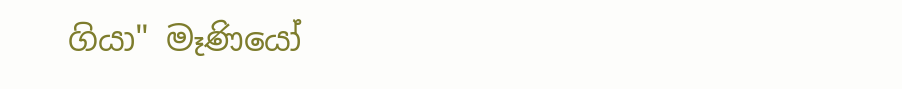ගියා" මෑණියෝ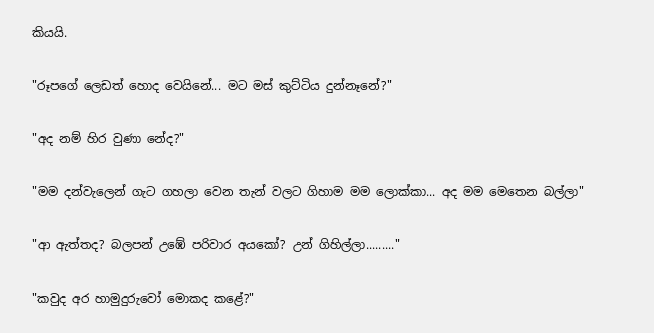කියයි.

"රූපගේ ලෙඩත් හොද වෙයිනේ... මට මස් කුට්ටිය දුන්නෑනේ?"

"අද නම් හිර වුණා නේද?"

"මම දන්වැලෙන් ගැට ගහලා වෙන තැන් වලට ගිහාම මම ලොක්කා... අද මම මෙතෙන බල්ලා"

"ආ ඇත්තද? බලපන් උඹේ පරිවාර අයකෝ? උන් ගිහිල්ලා........."

"කවුද අර හාමුදුරුවෝ මොකද කළේ?"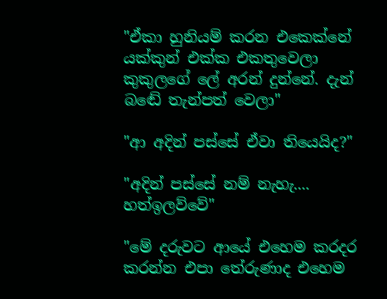"ඒකා හුනියම් කරන එකෙක්නේ යක්කුන් එක්ක එකතුවෙලා කුකුලගේ ලේ අරන් දුන්නේ. දැන් බඬේ තැන්පත් වෙලා"

"ආ අදින් පස්සේ ඒවා තියෙයිද?"

"අදින් පස්සේ නම් නැහැ.... හත්ඉලව්වේ"

"මේ දරුවට ආයේ එහෙම කරදර කරන්න එපා තේරුණාද එහෙම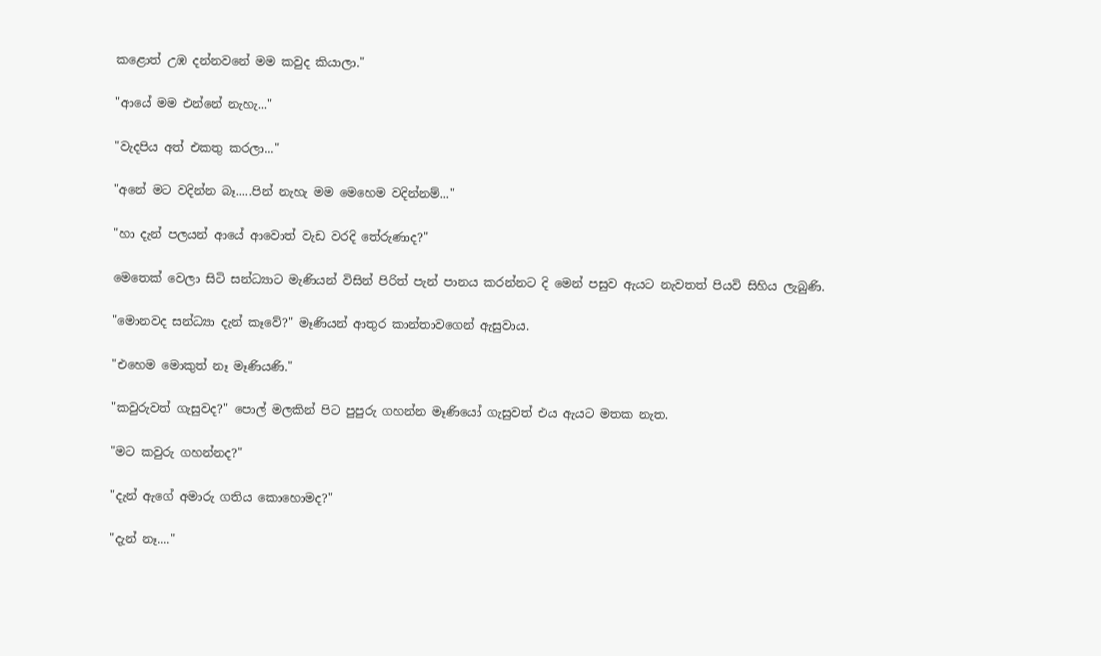කළොත් උඹ දන්නවනේ මම කවුද කියාලා."

"ආයේ මම එන්නේ නැහැ..."

"වැදපිය අත් එකතු කරලා..."

"අනේ මට වදින්න බෑ.....පින් නැහැ මම මෙහෙම වදින්නම්..."

"හා දැන් පලයන් ආයේ ආවොත් වැඩ වරදි තේරුණාද?"

මෙතෙක් වෙලා සිටි සන්ධ්‍යාට මැණියන් විසින් පිරිත් පැන් පානය කරන්නට දි මෙන් පසුව ඇයට නැවතත් පියවි සිහිය ලැබුණි.

"මොනවද සන්ධ්‍යා දැන් කෑවේ?" මෑණියන් ආතුර කාන්තාවගෙන් ඇසුවාය.

"එහෙම මොකුත් නෑ මෑණියණි."

"කවුරුවත් ගැසුවද?" පොල් මලකින් පිට පුපුරු ගහන්න මෑණියෝ ගැසුවත් එය ඇයට මතක නැත.

"මට කවුරු ගහන්නද?"

"දැන් ඇගේ අමාරු ගතිය කොහොමද?"

"දැන් නෑ...."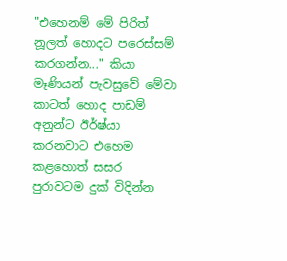"එහෙනම් මේ පිරිත් නූලත් හොදට පරෙස්සම් කරගන්න..." කියා මෑණියන් පැවසුවේ මේවා කාටත් හොද පාඩම් අනුන්ට ඊර්ෂ්යා කරනවාට එහෙම කළහොත් සසර පුරාවටම දුක් විදින්න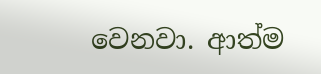වෙනවා. ආත්ම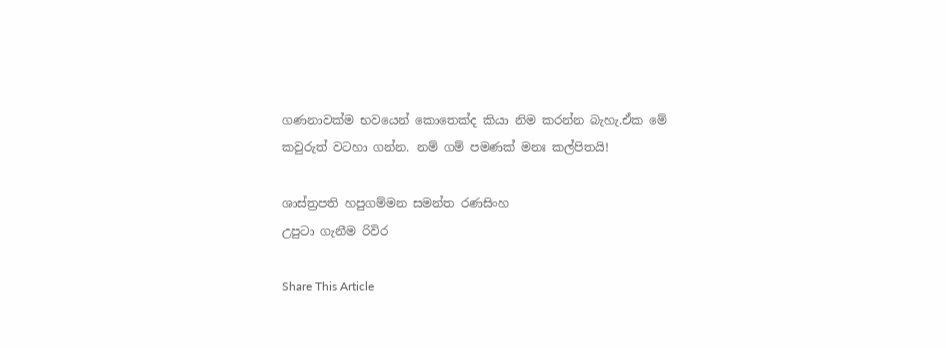ගණනාවක්ම භවයෙන් කොතෙක්ද කියා නිම කරන්න බැහැ.ඒක මේ කවුරුත් වටහා ගන්න. නම් ගම් පමණක් මනඃ කල්පිතයි!

ශාස්ත්‍රපති හපුගම්මන සමන්ත රණසිංහ
උපුටා ගැනීම රිවිර

Share This Article